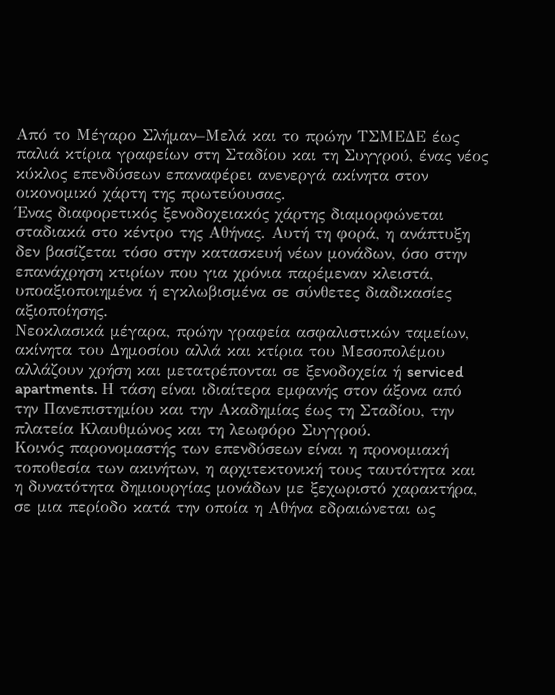Από το Μέγαρο Σλήμαν–Μελά και το πρώην ΤΣΜΕΔΕ έως παλιά κτίρια γραφείων στη Σταδίου και τη Συγγρού, ένας νέος κύκλος επενδύσεων επαναφέρει ανενεργά ακίνητα στον οικονομικό χάρτη της πρωτεύουσας.
Ένας διαφορετικός ξενοδοχειακός χάρτης διαμορφώνεται σταδιακά στο κέντρο της Αθήνας. Αυτή τη φορά, η ανάπτυξη δεν βασίζεται τόσο στην κατασκευή νέων μονάδων, όσο στην επανάχρηση κτιρίων που για χρόνια παρέμεναν κλειστά, υποαξιοποιημένα ή εγκλωβισμένα σε σύνθετες διαδικασίες αξιοποίησης.
Νεοκλασικά μέγαρα, πρώην γραφεία ασφαλιστικών ταμείων, ακίνητα του Δημοσίου αλλά και κτίρια του Μεσοπολέμου αλλάζουν χρήση και μετατρέπονται σε ξενοδοχεία ή serviced apartments. Η τάση είναι ιδιαίτερα εμφανής στον άξονα από την Πανεπιστημίου και την Ακαδημίας έως τη Σταδίου, την πλατεία Κλαυθμώνος και τη λεωφόρο Συγγρού.
Κοινός παρονομαστής των επενδύσεων είναι η προνομιακή τοποθεσία των ακινήτων, η αρχιτεκτονική τους ταυτότητα και η δυνατότητα δημιουργίας μονάδων με ξεχωριστό χαρακτήρα, σε μια περίοδο κατά την οποία η Αθήνα εδραιώνεται ως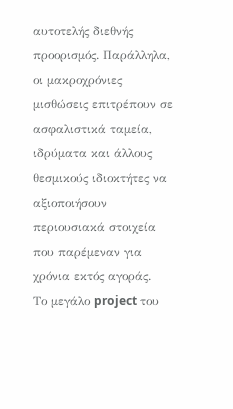αυτοτελής διεθνής προορισμός. Παράλληλα, οι μακροχρόνιες μισθώσεις επιτρέπουν σε ασφαλιστικά ταμεία, ιδρύματα και άλλους θεσμικούς ιδιοκτήτες να αξιοποιήσουν περιουσιακά στοιχεία που παρέμεναν για χρόνια εκτός αγοράς.
Το μεγάλο project του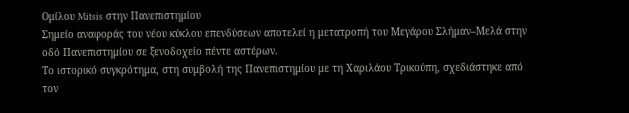Ομίλου Mitsis στην Πανεπιστημίου
Σημείο αναφοράς του νέου κύκλου επενδύσεων αποτελεί η μετατροπή του Μεγάρου Σλήμαν–Μελά στην οδό Πανεπιστημίου σε ξενοδοχείο πέντε αστέρων.
Το ιστορικό συγκρότημα, στη συμβολή της Πανεπιστημίου με τη Χαριλάου Τρικούπη, σχεδιάστηκε από τον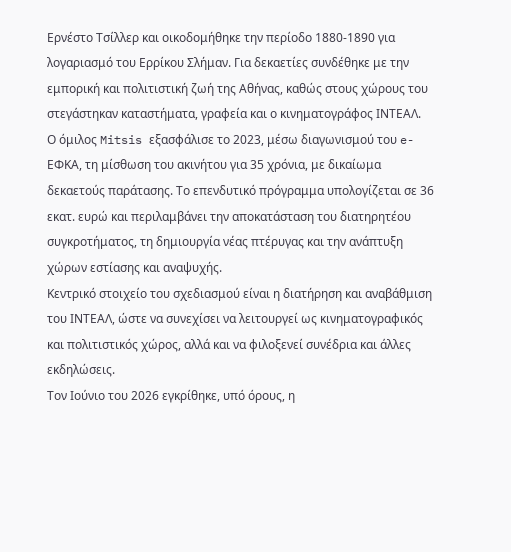Ερνέστο Τσίλλερ και οικοδομήθηκε την περίοδο 1880-1890 για λογαριασμό του Ερρίκου Σλήμαν. Για δεκαετίες συνδέθηκε με την εμπορική και πολιτιστική ζωή της Αθήνας, καθώς στους χώρους του στεγάστηκαν καταστήματα, γραφεία και ο κινηματογράφος ΙΝΤΕΑΛ.
Ο όμιλος Mitsis εξασφάλισε το 2023, μέσω διαγωνισμού του e-ΕΦΚΑ, τη μίσθωση του ακινήτου για 35 χρόνια, με δικαίωμα δεκαετούς παράτασης. Το επενδυτικό πρόγραμμα υπολογίζεται σε 36 εκατ. ευρώ και περιλαμβάνει την αποκατάσταση του διατηρητέου συγκροτήματος, τη δημιουργία νέας πτέρυγας και την ανάπτυξη χώρων εστίασης και αναψυχής.
Κεντρικό στοιχείο του σχεδιασμού είναι η διατήρηση και αναβάθμιση του ΙΝΤΕΑΛ, ώστε να συνεχίσει να λειτουργεί ως κινηματογραφικός και πολιτιστικός χώρος, αλλά και να φιλοξενεί συνέδρια και άλλες εκδηλώσεις.
Τον Ιούνιο του 2026 εγκρίθηκε, υπό όρους, η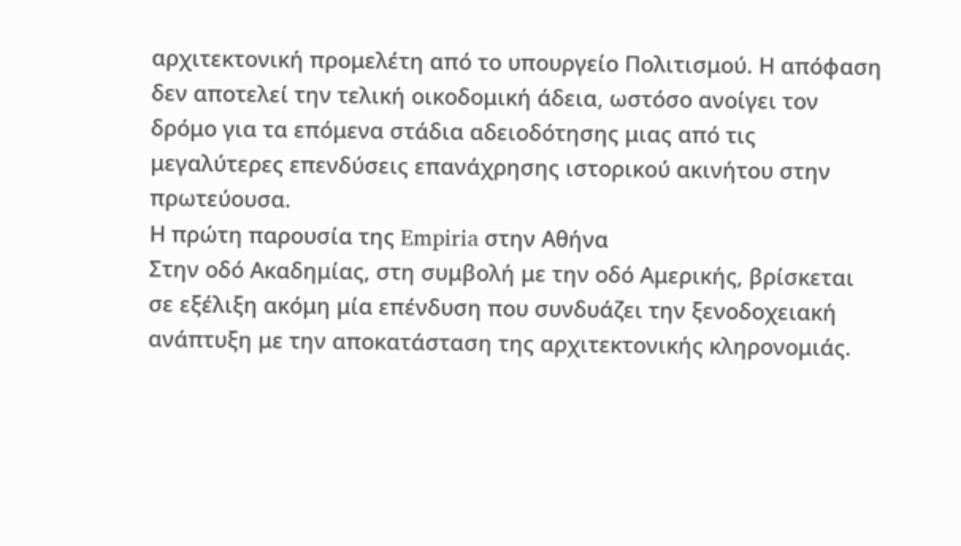αρχιτεκτονική προμελέτη από το υπουργείο Πολιτισμού. Η απόφαση δεν αποτελεί την τελική οικοδομική άδεια, ωστόσο ανοίγει τον δρόμο για τα επόμενα στάδια αδειοδότησης μιας από τις μεγαλύτερες επενδύσεις επανάχρησης ιστορικού ακινήτου στην πρωτεύουσα.
Η πρώτη παρουσία της Empiria στην Αθήνα
Στην οδό Ακαδημίας, στη συμβολή με την οδό Αμερικής, βρίσκεται σε εξέλιξη ακόμη μία επένδυση που συνδυάζει την ξενοδοχειακή ανάπτυξη με την αποκατάσταση της αρχιτεκτονικής κληρονομιάς.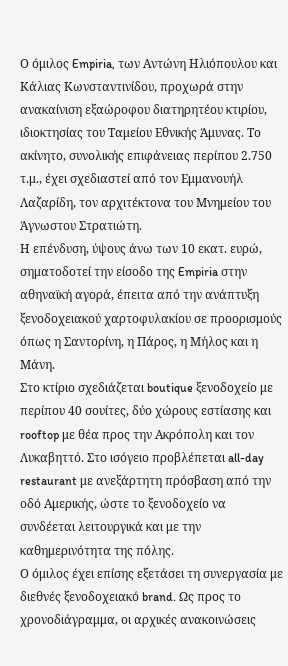Ο όμιλος Empiria, των Αντώνη Ηλιόπουλου και Κάλιας Κωνσταντινίδου, προχωρά στην ανακαίνιση εξαώροφου διατηρητέου κτιρίου, ιδιοκτησίας του Ταμείου Εθνικής Άμυνας. Το ακίνητο, συνολικής επιφάνειας περίπου 2.750 τ.μ., έχει σχεδιαστεί από τον Εμμανουήλ Λαζαρίδη, τον αρχιτέκτονα του Μνημείου του Άγνωστου Στρατιώτη.
Η επένδυση, ύψους άνω των 10 εκατ. ευρώ, σηματοδοτεί την είσοδο της Empiria στην αθηναϊκή αγορά, έπειτα από την ανάπτυξη ξενοδοχειακού χαρτοφυλακίου σε προορισμούς όπως η Σαντορίνη, η Πάρος, η Μήλος και η Μάνη.
Στο κτίριο σχεδιάζεται boutique ξενοδοχείο με περίπου 40 σουίτες, δύο χώρους εστίασης και rooftop με θέα προς την Ακρόπολη και τον Λυκαβηττό. Στο ισόγειο προβλέπεται all-day restaurant με ανεξάρτητη πρόσβαση από την οδό Αμερικής, ώστε το ξενοδοχείο να συνδέεται λειτουργικά και με την καθημερινότητα της πόλης.
Ο όμιλος έχει επίσης εξετάσει τη συνεργασία με διεθνές ξενοδοχειακό brand. Ως προς το χρονοδιάγραμμα, οι αρχικές ανακοινώσεις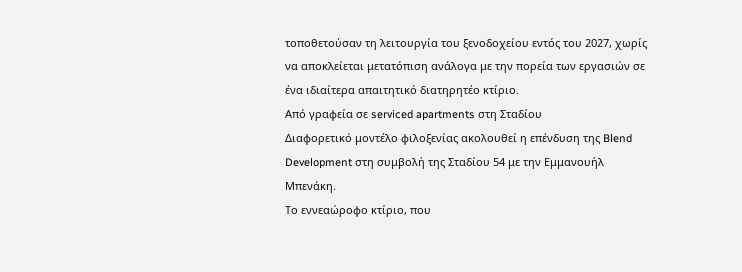τοποθετούσαν τη λειτουργία του ξενοδοχείου εντός του 2027, χωρίς να αποκλείεται μετατόπιση ανάλογα με την πορεία των εργασιών σε ένα ιδιαίτερα απαιτητικό διατηρητέο κτίριο.
Από γραφεία σε serviced apartments στη Σταδίου
Διαφορετικό μοντέλο φιλοξενίας ακολουθεί η επένδυση της Blend Development στη συμβολή της Σταδίου 54 με την Εμμανουήλ Μπενάκη.
Το εννεαώροφο κτίριο, που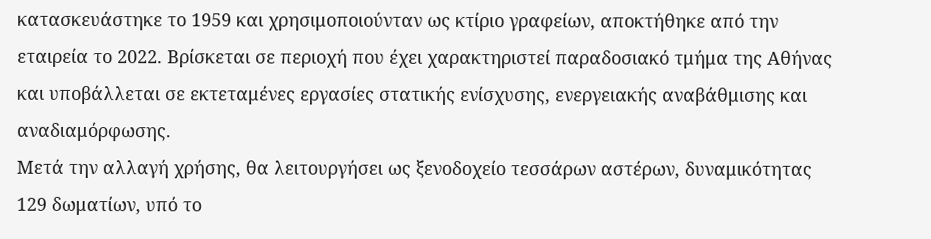κατασκευάστηκε το 1959 και χρησιμοποιούνταν ως κτίριο γραφείων, αποκτήθηκε από την εταιρεία το 2022. Βρίσκεται σε περιοχή που έχει χαρακτηριστεί παραδοσιακό τμήμα της Αθήνας και υποβάλλεται σε εκτεταμένες εργασίες στατικής ενίσχυσης, ενεργειακής αναβάθμισης και αναδιαμόρφωσης.
Μετά την αλλαγή χρήσης, θα λειτουργήσει ως ξενοδοχείο τεσσάρων αστέρων, δυναμικότητας 129 δωματίων, υπό το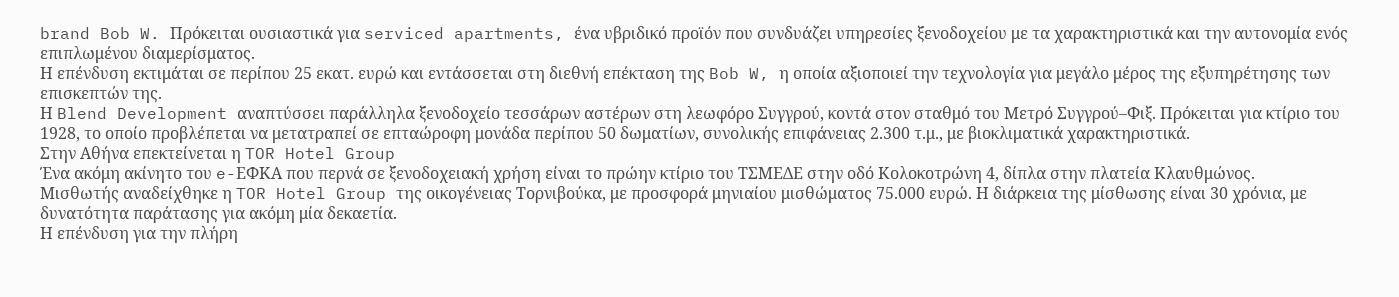brand Bob W. Πρόκειται ουσιαστικά για serviced apartments, ένα υβριδικό προϊόν που συνδυάζει υπηρεσίες ξενοδοχείου με τα χαρακτηριστικά και την αυτονομία ενός επιπλωμένου διαμερίσματος.
Η επένδυση εκτιμάται σε περίπου 25 εκατ. ευρώ και εντάσσεται στη διεθνή επέκταση της Bob W, η οποία αξιοποιεί την τεχνολογία για μεγάλο μέρος της εξυπηρέτησης των επισκεπτών της.
Η Blend Development αναπτύσσει παράλληλα ξενοδοχείο τεσσάρων αστέρων στη λεωφόρο Συγγρού, κοντά στον σταθμό του Μετρό Συγγρού–Φιξ. Πρόκειται για κτίριο του 1928, το οποίο προβλέπεται να μετατραπεί σε επταώροφη μονάδα περίπου 50 δωματίων, συνολικής επιφάνειας 2.300 τ.μ., με βιοκλιματικά χαρακτηριστικά.
Στην Αθήνα επεκτείνεται η TOR Hotel Group
Ένα ακόμη ακίνητο του e-ΕΦΚΑ που περνά σε ξενοδοχειακή χρήση είναι το πρώην κτίριο του ΤΣΜΕΔΕ στην οδό Κολοκοτρώνη 4, δίπλα στην πλατεία Κλαυθμώνος.
Μισθωτής αναδείχθηκε η TOR Hotel Group της οικογένειας Τορνιβούκα, με προσφορά μηνιαίου μισθώματος 75.000 ευρώ. Η διάρκεια της μίσθωσης είναι 30 χρόνια, με δυνατότητα παράτασης για ακόμη μία δεκαετία.
Η επένδυση για την πλήρη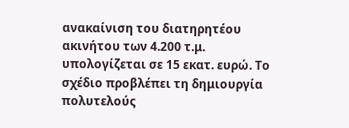ανακαίνιση του διατηρητέου ακινήτου των 4.200 τ.μ. υπολογίζεται σε 15 εκατ. ευρώ. Το σχέδιο προβλέπει τη δημιουργία πολυτελούς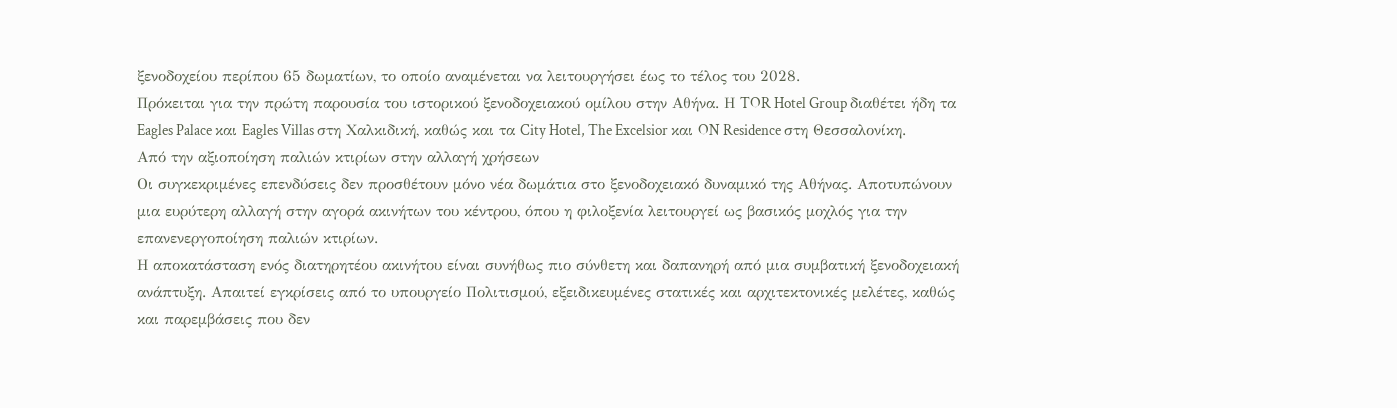ξενοδοχείου περίπου 65 δωματίων, το οποίο αναμένεται να λειτουργήσει έως το τέλος του 2028.
Πρόκειται για την πρώτη παρουσία του ιστορικού ξενοδοχειακού ομίλου στην Αθήνα. Η TOR Hotel Group διαθέτει ήδη τα Eagles Palace και Eagles Villas στη Χαλκιδική, καθώς και τα City Hotel, The Excelsior και ON Residence στη Θεσσαλονίκη.
Από την αξιοποίηση παλιών κτιρίων στην αλλαγή χρήσεων
Οι συγκεκριμένες επενδύσεις δεν προσθέτουν μόνο νέα δωμάτια στο ξενοδοχειακό δυναμικό της Αθήνας. Αποτυπώνουν μια ευρύτερη αλλαγή στην αγορά ακινήτων του κέντρου, όπου η φιλοξενία λειτουργεί ως βασικός μοχλός για την επανενεργοποίηση παλιών κτιρίων.
Η αποκατάσταση ενός διατηρητέου ακινήτου είναι συνήθως πιο σύνθετη και δαπανηρή από μια συμβατική ξενοδοχειακή ανάπτυξη. Απαιτεί εγκρίσεις από το υπουργείο Πολιτισμού, εξειδικευμένες στατικές και αρχιτεκτονικές μελέτες, καθώς και παρεμβάσεις που δεν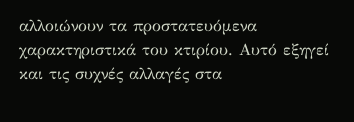αλλοιώνουν τα προστατευόμενα χαρακτηριστικά του κτιρίου. Αυτό εξηγεί και τις συχνές αλλαγές στα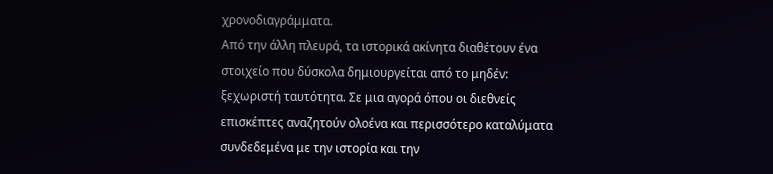χρονοδιαγράμματα.
Από την άλλη πλευρά, τα ιστορικά ακίνητα διαθέτουν ένα στοιχείο που δύσκολα δημιουργείται από το μηδέν: ξεχωριστή ταυτότητα. Σε μια αγορά όπου οι διεθνείς επισκέπτες αναζητούν ολοένα και περισσότερο καταλύματα συνδεδεμένα με την ιστορία και την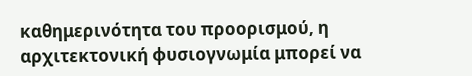καθημερινότητα του προορισμού, η αρχιτεκτονική φυσιογνωμία μπορεί να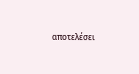αποτελέσει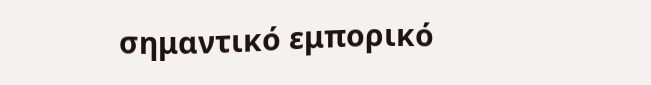σημαντικό εμπορικό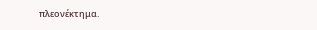πλεονέκτημα.